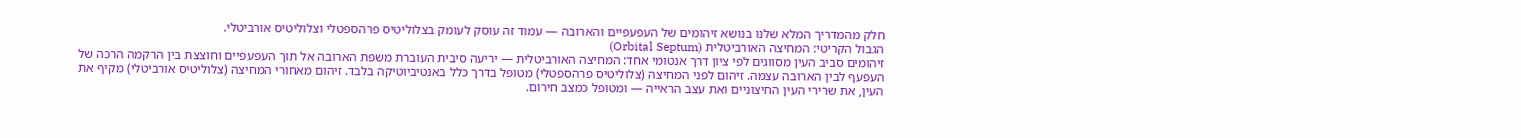חלק מהמדריך המלא שלנו בנושא זיהומים של העפעפיים והארובה — עמוד זה עוסק לעומק בצלוליטיס פרהספטלי וצלוליטיס אורביטלי.
הגבול הקריטי: המחיצה האורביטלית (Orbital Septum)
זיהומים סביב העין מסווגים לפי ציון דרך אנטומי אחד: המחיצה האורביטלית — יריעה סיבית העוברת משפת הארובה אל תוך העפעפיים וחוצצת בין הרקמה הרכה של העפעף לבין הארובה עצמה. זיהום לפני המחיצה (צלוליטיס פרהספטלי) מטופל בדרך כלל באנטיביוטיקה בלבד. זיהום מאחורי המחיצה (צלוליטיס אורביטלי) מקיף את העין, את שרירי העין החיצוניים ואת עצב הראייה — ומטופל כמצב חירום.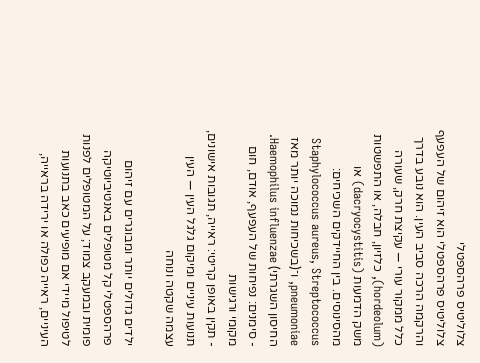צלוליטיס פרהספטלי
צלוליטיס פרהספטלי הוא זיהום של העפעף והרקמה הרכה סביב העין. הוא נובע בדרך כלל ממקור עורי — עקיצת חרק, שעורה (hordeolum), כלזיון, חבלה, או התפשטות משק הדמעות (dacryocystitis) או מהסינוסים. בין החיידקים השכיחים: Staphylococcus aureus, Streptococcus pneumoniae, ו־(בשכיחות נמוכה יותר מאז החיסון השגרתי) Haemophilus influenzae.
- סימנים: נפיחות של העפעף, אודם, חום מקומי ורגישות
- תקין באופן קריטי: ראייה, תגובות אישונים, תנועות עיניים ומיקום גלגל העין — העין עצמה שקטה ונוחה

ילדים גדולים יותר ומבוגרים עם זיהום פרהספטלי קל מטופלים באנטיביוטיקה פומית ובמעקב צמוד; על המטופלים לפנות לטיפול מיידי אם מופיעים כאב בתנועות העיניים, ראייה כפולה או ירידה בראייה,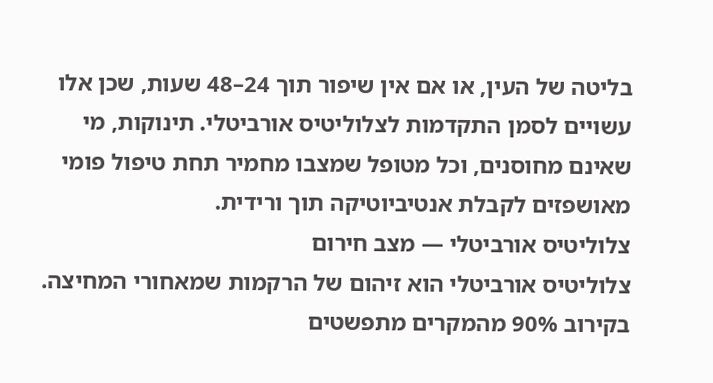בליטה של העין, או אם אין שיפור תוך 24–48 שעות, שכן אלו עשויים לסמן התקדמות לצלוליטיס אורביטלי. תינוקות, מי שאינם מחוסנים, וכל מטופל שמצבו מחמיר תחת טיפול פומי מאושפזים לקבלת אנטיביוטיקה תוך ורידית.
צלוליטיס אורביטלי — מצב חירום
צלוליטיס אורביטלי הוא זיהום של הרקמות שמאחורי המחיצה. בקירוב 90% מהמקרים מתפשטים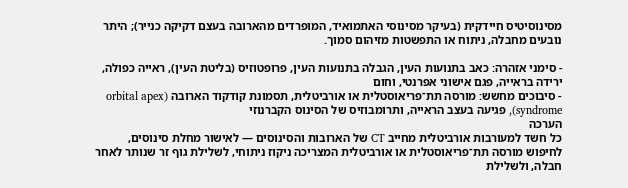מסינוסיטיס חיידקית (בעיקר מסינוסי האתמואיד, המופרדים מהארובה בעצם דקיקה כנייר); היתר נובעים מחבלה, ניתוח או התפשטות מזיהום סמוך.

- סימני אזהרה: כאב בתנועות העין, הגבלה בתנועות העין, פרופטוזיס (בליטת העין), ראייה כפולה, ירידה בראייה, פגם אישוני אפרנטי, וחום
- סיבוכים מחשש: מורסה תת־פריאוסטלית או אורביטלית, תסמונת קודקוד הארובה (orbital apex syndrome), פגיעה בעצב הראייה, ותרומבוזיס של הסינוס הקברנוזי
הערכה
כל חשד למעורבות אורביטלית מחייב CT של הארובות והסינוסים — לאישור מחלת סינוסים, לחיפוש מורסה תת־פריאוסטלית או אורביטלית המצריכה ניקוז ניתוחי, לשלילת גוף זר שנותר לאחר חבלה, ולשלילת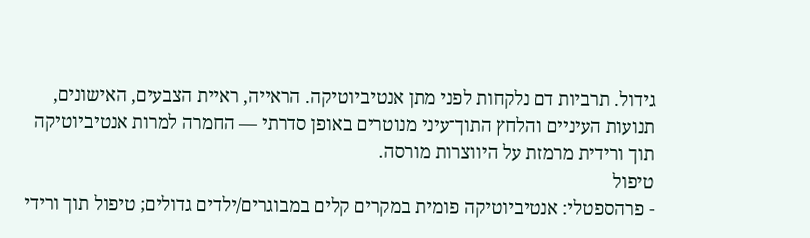גידול. תרביות דם נלקחות לפני מתן אנטיביוטיקה. הראייה, ראיית הצבעים, האישונים, תנועות העיניים והלחץ התוך־עיני מנוטרים באופן סדרתי — החמרה למרות אנטיביוטיקה תוך ורידית מרמזת על היווצרות מורסה.
טיפול
- פרהספטלי: אנטיביוטיקה פומית במקרים קלים במבוגרים/ילדים גדולים; טיפול תוך ורידי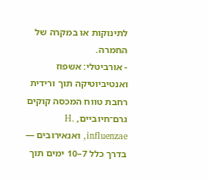לתינוקות או במקרה של החמרה.
- אורביטלי: אשפוז ואנטיביוטיקה תוך ורידית רחבת טווח המכסה קוקים גרם־חיוביים, H. influenzae, ואנאירובים — בדרך כלל 7–10 ימים תוך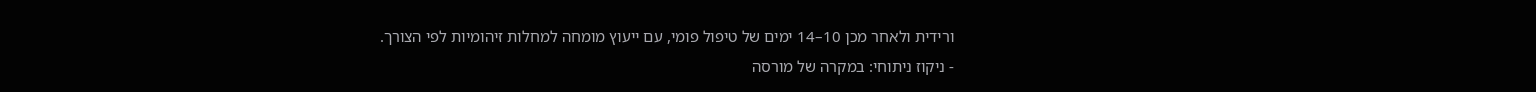ורידית ולאחר מכן 10–14 ימים של טיפול פומי, עם ייעוץ מומחה למחלות זיהומיות לפי הצורך.
- ניקוז ניתוחי: במקרה של מורסה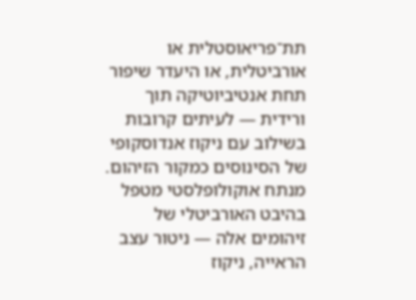תת־פריאוסטלית או אורביטלית, או היעדר שיפור תחת אנטיביוטיקה תוך ורידית — לעיתים קרובות בשילוב עם ניקוז אנדוסקופי של הסינוסים כמקור הזיהום.
מנתח אוקולופלסטי מטפל בהיבט האורביטלי של זיהומים אלה — ניטור עצב הראייה, ניקוז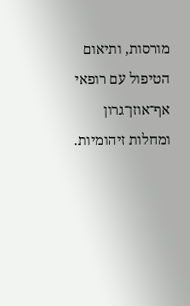מורסות, ותיאום הטיפול עם רופאי אף־אוזן־גרון ומחלות זיהומיות.